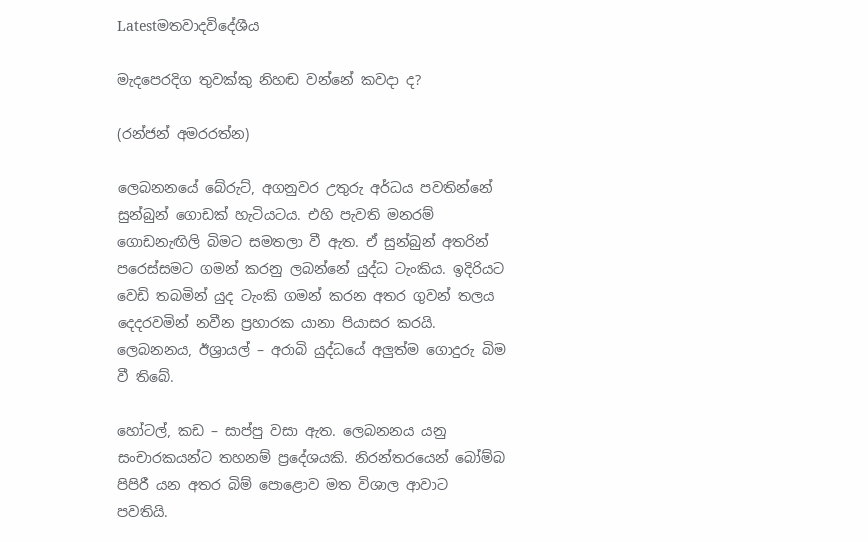Latestමතවාදවිදේශීය

මැදපෙරදිග තුවක්කු නිහඬ වන්නේ කවදා ද?

(රන්ජන් අමරරත්න)

ලෙබනනයේ බේරුට්, අගනුවර උතුරු අර්ධය පවතින්නේ සුන්බුන් ගොඩක් හැටියටය. එහි පැවති මනරම් ගොඩනැඟිලි බිමට සමතලා වී ඇත. ඒ සුන්බුන් අතරින් පරෙස්සමට ගමන් කරනු ලබන්නේ යුද්ධ ටැංකිය. ඉදිරියට වෙඩි තබමින් යුද ටැංකි ගමන් කරන අතර ගුවන් තලය දෙදරවමින් නවීන ප්‍රහාරක යානා පියාසර කරයි. ලෙබනනය, ඊශ්‍රායල් – අරාබි යුද්ධයේ අලුත්ම ගොදුරු බිම වී තිබේ.

හෝටල්, කඩ – සාප්පු වසා ඇත. ලෙබනනය යනු සංචාරකයන්ට තහනම් ප්‍රදේශයකි. නිරන්තරයෙන් බෝම්බ පිපිරී යන අතර බිම් පොළොව මත විශාල ආවාට පවතියි.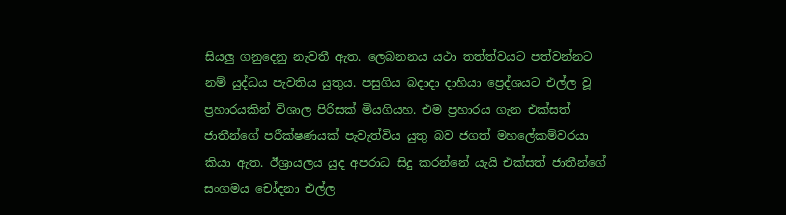සියලු ගනුදෙනු නැවතී ඇත. ලෙබනනය යථා තත්ත්වයට පත්වන්නට නම් යුද්ධය පැවතිය යුතුය. පසුගිය බදාදා දාහියා ප්‍ර‍ෙද්ශයට එල්ල වූ ප්‍රහාරයකින් විශාල පිරිසක් මියගියහ. එම ප්‍රහාරය ගැන එක්සත් ජාතීන්ගේ පරීක්ෂණයක් පැවැත්විය යුතු බව ජගත් මහලේකම්වරයා කියා ඇත. ඊශ්‍රායලය යුද අපරාධ සිදු කරන්නේ යැයි එක්සත් ජාතීන්ගේ සංගමය චෝදනා එල්ල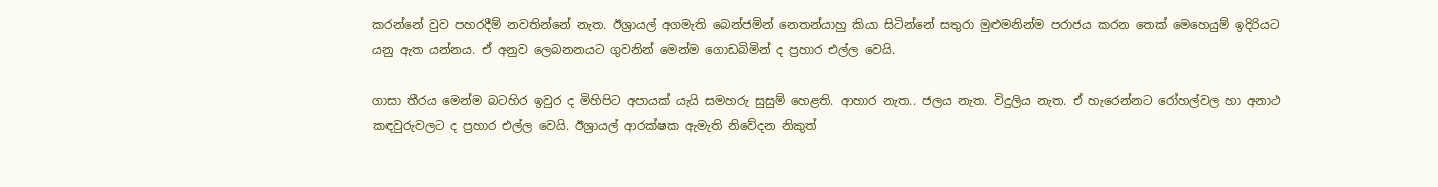කරන්නේ වුව පහරදීම් නවතින්නේ නැත. ඊශ්‍රායල් අගමැති බෙන්ජමින් නෙතන්යාහු කියා සිටින්නේ සතුරා මුළුමනින්ම පරාජය කරන තෙක් මෙහෙයුම් ඉදිරියට යනු ඇත යන්නය. ඒ අනුව ලෙබනනයට ගුවනින් මෙන්ම ගොඩබිමින් ද ප්‍රහාර එල්ල වෙයි.

ගාසා තීරය මෙන්ම බටහිර ඉවුර ද මිහිපිට අපායක් යැයි සමහරු සුසුම් හෙළති. ආහාර නැත.. ජලය නැත. විදුලිය නැත. ඒ හැරෙන්නට රෝහල්වල හා අනාථ කඳවුරුවලට ද ප්‍රහාර එල්ල වෙයි. ඊශ්‍රායල් ආරක්ෂක ඇමැති නිවේදන නිකුත්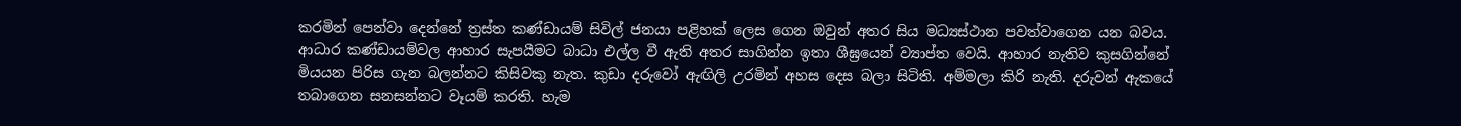කරමින් පෙන්වා දෙන්නේ ත්‍රස්ත කණ්ඩායම් සිවිල් ජනයා පළිහක් ලෙස ගෙන ඔවුන් අතර සිය මධ්‍යස්ථාන පවත්වාගෙන යන බවය. ආධාර කණ්ඩායම්වල ආහාර සැපයීමට බාධා එල්ල වී ඇති අතර සාගින්න ඉතා ශීඝ්‍රයෙන් ව්‍යාප්ත වෙයි. ආහාර නැතිව කුසගින්නේ මියයන පිරිස ගැන බලන්නට කිසිවකු නැත. කුඩා දරුවෝ ඇඟිලි උරමින් අහස දෙස බලා සිටිති. අම්මලා කිරි නැති. දරුවන් ඇකයේ තබාගෙන සනසන්නට වෑයම් කරති. හැම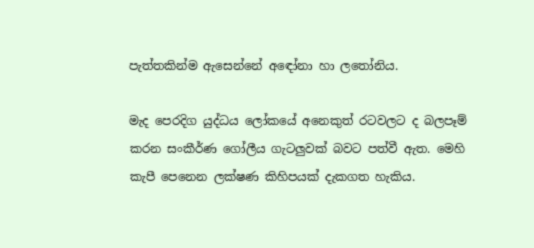පැත්තකින්ම ඇසෙන්නේ අඳෝනා හා ලතෝනිය.

මැද පෙරදිග යුද්ධය ලෝකයේ අනෙකුත් රටවලට ද බලපෑම් කරන සංකීර්ණ ගෝලීය ගැටලුවක් බවට පත්වී ඇත. මෙහි කැපී පෙනෙන ලක්ෂණ කිහිපයක් දැකගත හැකිය.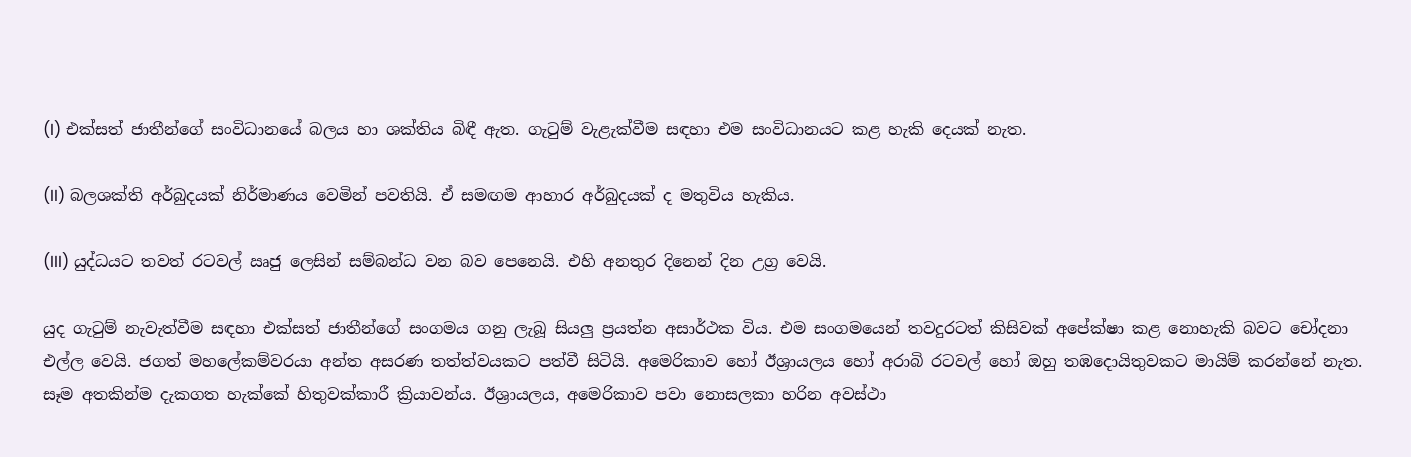(I) එක්සත් ජාතීන්ගේ සංවිධානයේ බලය හා ශක්තිය බිඳී ඇත. ගැටුම් වැළැක්වීම සඳහා එම සංවිධානයට කළ හැකි දෙයක් නැත.

(II) බලශක්ති අර්බුදයක් නිර්මාණය වෙමින් පවතියි. ඒ සමඟම ආහාර අර්බුදයක් ද මතුවිය හැකිය.

(III) යුද්ධයට තවත් රටවල් ඍජු ලෙසින් සම්බන්ධ වන බව පෙනෙයි. එහි අනතුර දිනෙන් දින උග්‍ර වෙයි.

යුද ගැටුම් නැවැත්වීම සඳහා එක්සත් ජාතීන්ගේ සංගමය ගනු ලැබූ සියලු ප්‍රයත්න අසාර්ථක විය. එම සංගමයෙන් තවදුරටත් කිසිවක් අපේක්ෂා කළ නොහැකි බවට චෝදනා එල්ල වෙයි. ජගත් මහලේකම්වරයා අන්ත අසරණ තත්ත්වයකට පත්වී සිටියි. අමෙරිකාව හෝ ඊශ්‍රායලය හෝ අරාබි රටවල් හෝ ඔහු තඹදොයිතුවකට මායිම් කරන්නේ නැත. සෑම අතකින්ම දැකගත හැක්කේ හිතුවක්කාරී ක්‍රියාවන්ය. ඊශ්‍රායලය, අමෙරිකාව පවා නොසලකා හරින අවස්ථා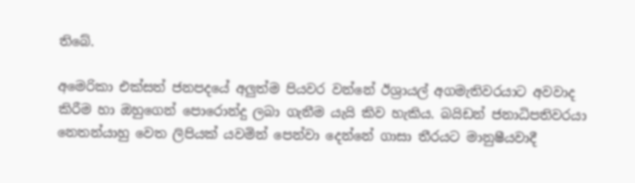තිබේ.

අමෙරිකා එක්සත් ජනපදයේ අලුත්ම පියවර වන්නේ ඊශ්‍රායල් අගමැතිවරයාට අවවාද කිරීම හා ඔහුගෙන් පොරොන්දු ලබා ගැනීම යැයි කිව හැකිය. බයිඩන් ජනාධිපතිවරයා නෙතන්යාහු වෙත ලිපියක් යවමින් පෙන්වා දෙන්නේ ගාසා තීරයට මානුෂීයවාදී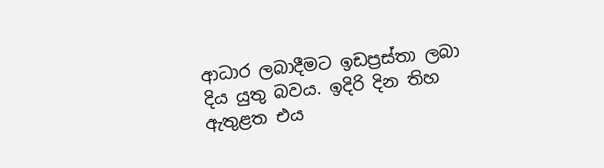ආධාර ලබාදීමට ඉඩප්‍රස්තා ලබා දිය යුතු බවය. ඉදිරි දින තිහ ඇතුළත එය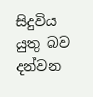සිදුවිය යුතු බව දන්වන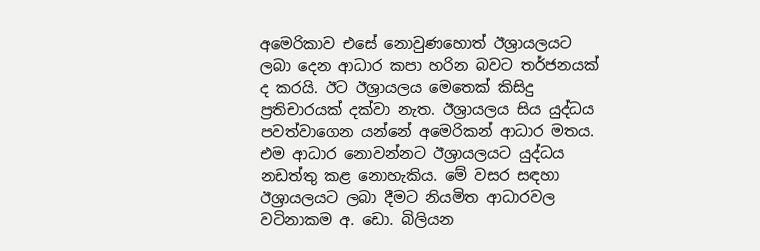අමෙරිකාව එසේ නොවුණහොත් ඊශ්‍රායලයට ලබා දෙන ආධාර කපා හරින බවට තර්ජනයක් ද කරයි. ඊට ඊශ්‍රායලය මෙතෙක් කිසිදු ප්‍රතිචාරයක් දක්වා නැත. ඊශ්‍රායලය සිය යුද්ධය පවත්වාගෙන යන්නේ අමෙරිකන් ආධාර මතය. එම ආධාර නොවන්නට ඊශ්‍රායලයට යුද්ධය නඩත්තු කළ නොහැකිය. මේ වසර සඳහා ඊශ්‍රායලයට ලබා දීමට නියමිත ආධාරවල වටිනාකම අ. ඩො. බිලියන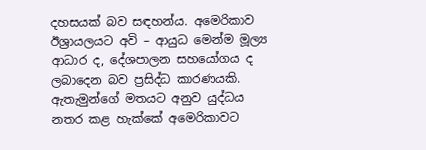දහසයක් බව සඳහන්ය. අමෙරිකාව ඊශ්‍රායලයට අවි – ආයුධ මෙන්ම මූල්‍ය ආධාර ද, දේශපාලන සහයෝගය ද ලබාදෙන බව ප්‍රසිද්ධ කාරණයකි. ඇතැමුන්ගේ මතයට අනුව යුද්ධය නතර කළ හැක්කේ අමෙරිකාවට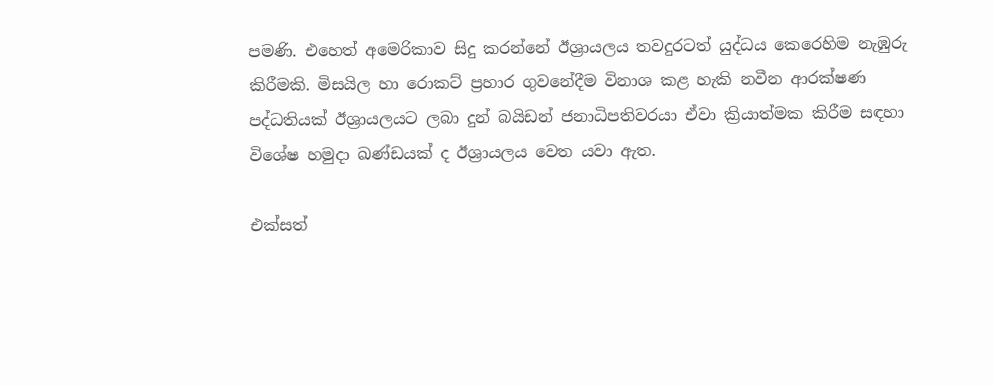පමණි. එහෙත් අමෙරිකාව සිදු කරන්නේ ඊශ්‍රායලය තවදුරටත් යුද්ධය කෙරෙහිම නැඹුරු කිරීමකි. මිසයිල හා රොකට් ප්‍රහාර ගුවනේදීම විනාශ කළ හැකි නවීන ආරක්ෂණ පද්ධතියක් ඊශ්‍රායලයට ලබා දුන් බයිඩන් ජනාධිපතිවරයා ඒවා ක්‍රියාත්මක කිරීම සඳහා විශේෂ හමුදා ඛණ්ඩයක් ද ඊශ්‍රායලය වෙත යවා ඇත.

එක්සත්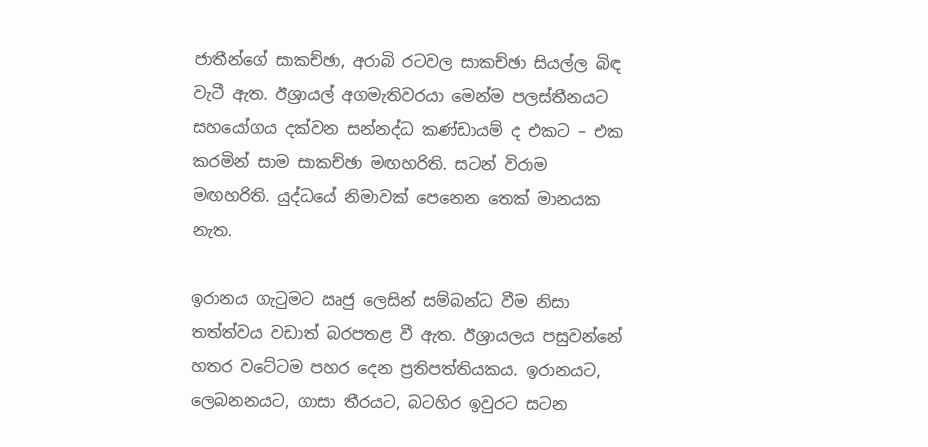ජාතීන්ගේ සාකච්ඡා, අරාබි රටවල සාකච්ඡා සියල්ල බිඳ වැටී ඇත. ඊශ්‍රායල් අගමැතිවරයා මෙන්ම පලස්තීනයට සහයෝගය දක්වන සන්නද්ධ කණ්ඩායම් ද එකට – එක කරමින් සාම සාකච්ඡා මඟහරිති. සටන් විරාම මඟහරිති. යුද්ධයේ නිමාවක් පෙනෙන තෙක් මානයක නැත.

ඉරානය ගැටුමට ඍජු ලෙසින් සම්බන්ධ වීම නිසා තත්ත්වය වඩාත් බරපතළ වී ඇත. ඊශ්‍රායලය පසුවන්නේ හතර වටේටම පහර දෙන ප්‍රතිපත්තියකය. ඉරානයට, ලෙබනනයට, ගාසා තීරයට, බටහිර ඉවුරට සටන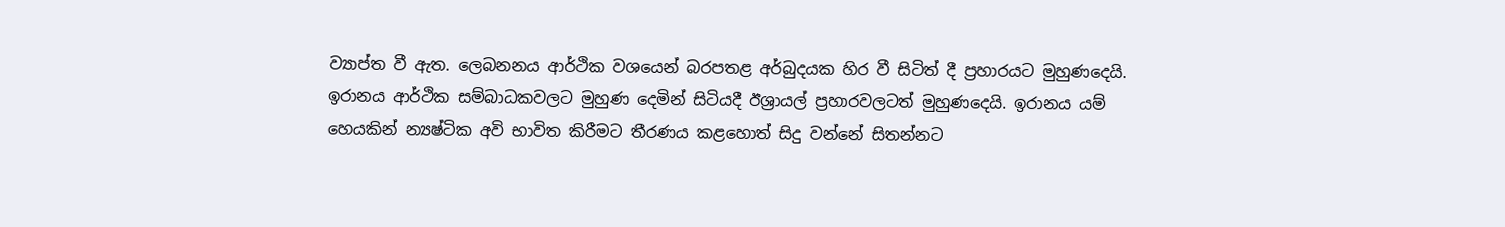ව්‍යාප්ත වී ඇත. ලෙබනනය ආර්ථික වශයෙන් බරපතළ අර්බුදයක හිර වී සිටිත් දී ප්‍රහාරයට මුහුණදෙයි. ඉරානය ආර්ථික සම්බාධකවලට මුහුණ දෙමින් සිටියදී ඊශ්‍රායල් ප්‍රහාරවලටත් මුහුණදෙයි. ඉරානය යම් හෙයකින් න්‍යෂ්ටික අවි භාවිත කිරීමට තීරණය කළහොත් සිදු වන්නේ සිතන්නට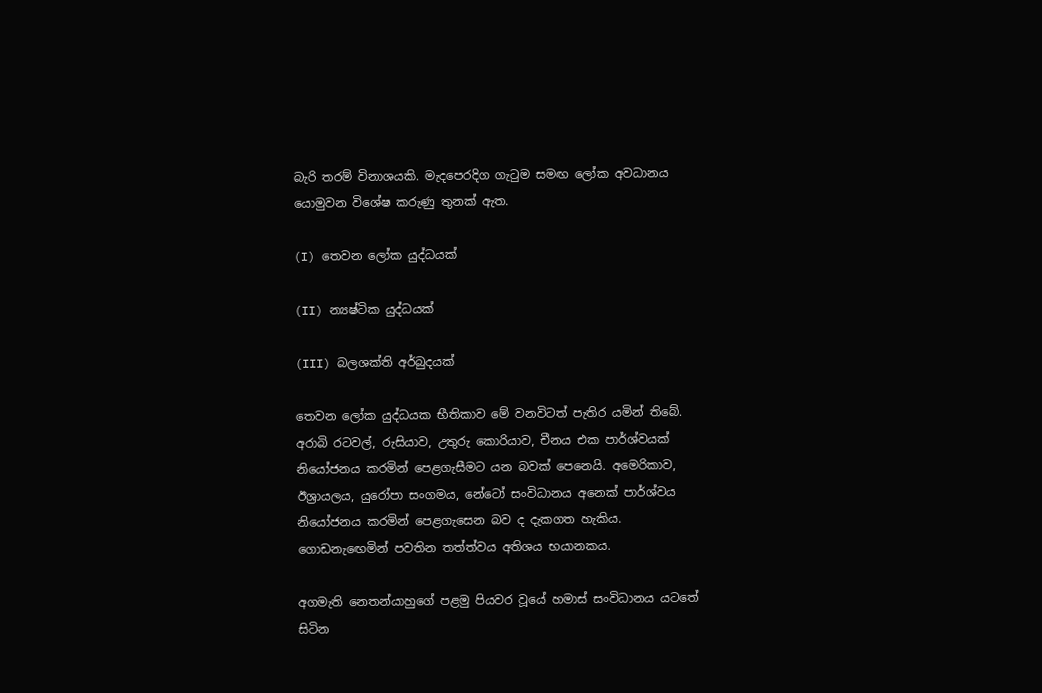බැරි තරම් විනාශයකි. මැදපෙරදිග ගැටුම සමඟ ලෝක අවධානය යොමුවන විශේෂ කරුණු තුනක් ඇත.

(I) තෙවන ලෝක යුද්ධයක්

(II) න්‍යෂ්ටික යුද්ධයක්

(III) බලශක්ති අර්බුදයක්

තෙවන ලෝක යුද්ධයක භීතිකාව මේ වනවිටත් පැතිර යමින් තිබේ. අරාබි රටවල්, රුසියාව, උතුරු කොරියාව, චීනය එක පාර්ශ්වයක් නියෝජනය කරමින් පෙළගැසීමට යන බවක් පෙනෙයි. අමෙරිකාව, ඊශ්‍රායලය, යුරෝපා සංගමය, නේටෝ සංවිධානය අනෙක් පාර්ශ්වය නියෝජනය කරමින් පෙළගැසෙන බව ද දැකගත හැකිය. ගොඩනැඟෙමින් පවතින තත්ත්වය අතිශය භයානකය.

අගමැති නෙතන්යාහුගේ පළමු පියවර වූයේ හමාස් සංවිධානය යටතේ සිටින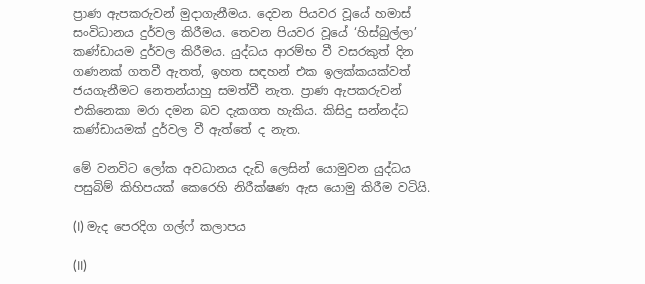ප්‍රාණ ඇපකරුවන් මුදාගැනීමය. දෙවන පියවර වූයේ හමාස් සංවිධානය දුර්වල කිරීමය. තෙවන පියවර වූයේ ‘හිස්බුල්ලා’ කණ්ඩායම දුර්වල කිරීමය. යුද්ධය ආරම්භ වී වසරකුත් දින ගණනක් ගතවී ඇතත්, ඉහත සඳහන් එක ඉලක්කයක්වත් ජයගැනීමට නෙතන්යාහු සමත්වී නැත. ප්‍රාණ ඇපකරුවන් එකිනෙකා මරා දමන බව දැකගත හැකිය. කිසිදු සන්නද්ධ කණ්ඩායමක් දුර්වල වී ඇත්තේ ද නැත.

මේ වනවිට ලෝක අවධානය දැඩි ලෙසින් යොමුවන යුද්ධය පසුබිම් කිහිපයක් කෙරෙහි නිරීක්ෂණ ඇස යොමු කිරීම වටියි.

(I) මැද පෙරදිග ගල්ෆ් කලාපය

(II)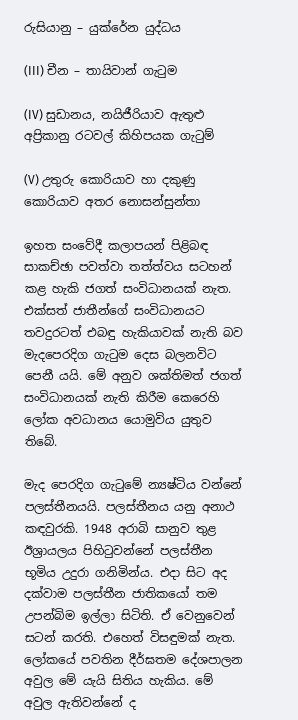රුසියානු – යුක්රේන යුද්ධය

(III) චීන – තායිවාන් ගැටුම

(IV) සුඩානය, නයිජීරියාව ඇතුළු අප්‍රිකානු රටවල් කිහිපයක ගැටුම්

(V) උතුරු කොරියාව හා දකුණු කොරියාව අතර නොසන්සුන්තා

ඉහත සංවේදී කලාපයන් පිළිබඳ සාකච්ඡා පවත්වා තත්ත්වය සටහන් කළ හැකි ජගත් සංවිධානයක් නැත. එක්සත් ජාතීන්ගේ සංවිධානයට තවදුරටත් එබඳු හැකියාවක් නැති බව මැදපෙරදිග ගැටුම දෙස බලනවිට පෙනී යයි. මේ අනුව ශක්තිමත් ජගත් සංවිධානයක් නැති කිරීම කෙරෙහි ලෝක අවධානය යොමුවිය යුතුව තිබේ.

මැද පෙරදිග ගැටුමේ න්‍යෂ්ටිය වන්නේ පලස්තීනයයි. පලස්තීනය යනු අනාථ කඳවුරකි. 1948 අරාබි සානුව තුළ ඊශ්‍රායලය පිහිටුවන්නේ පලස්තීන භූමිය උදුරා ගනිමින්ය. එදා සිට අද දක්වාම පලස්තීන ජාතිකයෝ තම උපන්බිම ඉල්ලා සිටිති. ඒ වෙනුවෙන් සටන් කරති. එහෙත් විසඳුමක් නැත. ලෝකයේ පවතින දීර්ඝතම දේශපාලන අවුල මේ යැයි සිතිය හැකිය. මේ අවුල ඇතිවන්නේ ද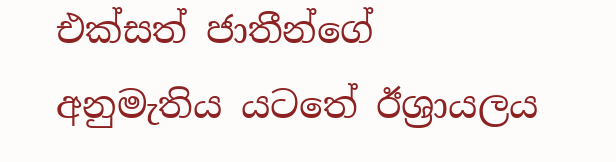එක්සත් ජාතීන්ගේ අනුමැතිය යටතේ ඊශ්‍රායලය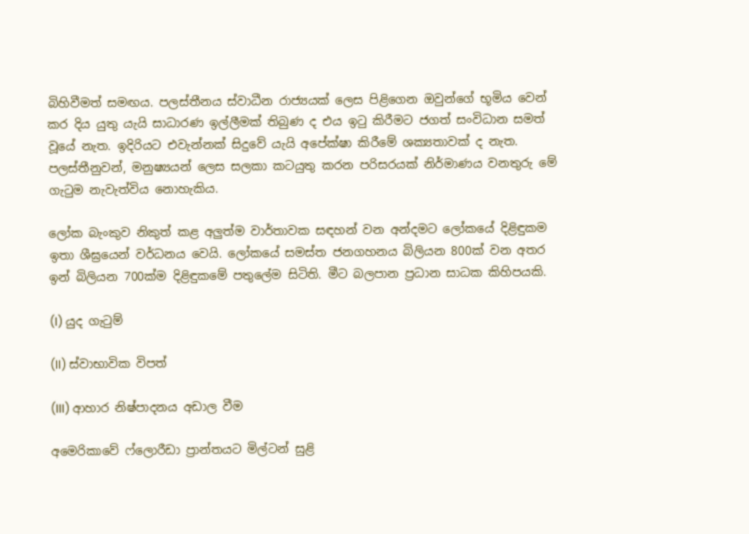බිහිවීමත් සමඟය. පලස්තීනය ස්වාධීන රාජ්‍යයක් ලෙස පිළිගෙන ඔවුන්ගේ භූමිය වෙන් කර දිය යුතු යැයි සාධාරණ ඉල්ලීමක් තිබුණ ද එය ඉටු කිරීමට ජගත් සංවිධාන සමත් වූයේ නැත. ඉදිරියට එවැන්නක් සිදුවේ යැයි අපේක්ෂා කිරීමේ ශක්‍යතාවක් ද නැත. පලස්තීනුවන්, මනුෂ්‍යයන් ලෙස සලකා කටයුතු කරන පරිසරයක් නිර්මාණය වනතුරු මේ ගැටුම නැවැත්විය නොහැකිය.

ලෝක බැංකුව නිකුත් කළ අලුත්ම වාර්තාවක සඳහන් වන අන්දමට ලෝකයේ දිළිඳුකම ඉතා ශීඝ්‍රයෙන් වර්ධනය වෙයි. ලෝකයේ සමස්ත ජනගහනය බිලියන 800ක් වන අතර ඉන් බිලියන 700ක්ම දිළිඳුකමේ පතුලේම සිටිති. මීට බලපාන ප්‍රධාන සාධක කිහිපයකි.

(I) යුද ගැටුම්

(II) ස්වාභාවික විපත්

(III) ආහාර නිෂ්පාදනය අඩාල වීම

අමෙරිකාවේ ෆ්ලොරීඩා ප්‍රාන්තයට මිල්ටන් සුළි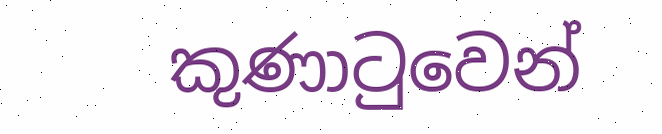කුණාටුවෙන්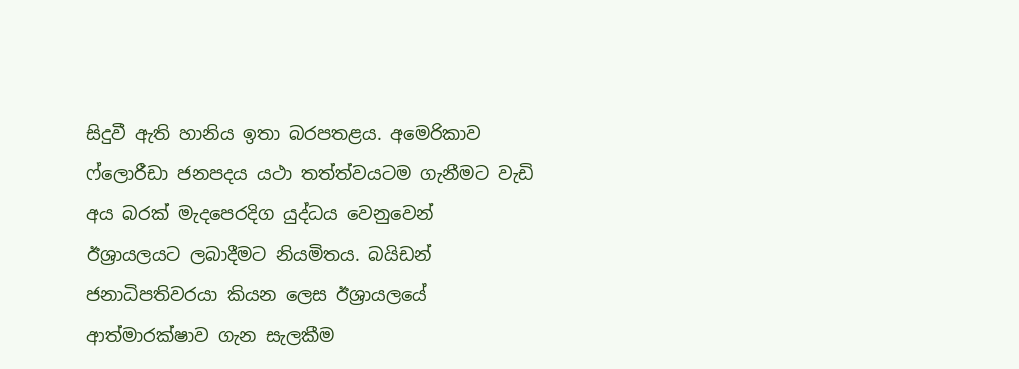සිදුවී ඇති හානිය ඉතා බරපතළය. අමෙරිකාව ෆ්ලොරීඩා ජනපදය යථා තත්ත්වයටම ගැනීමට වැඩි අය බරක් මැදපෙරදිග යුද්ධය වෙනුවෙන් ඊශ්‍රායලයට ලබාදීමට නියමිතය. බයිඩන් ජනාධිපතිවරයා කියන ලෙස ඊශ්‍රායලයේ ආත්මාරක්ෂාව ගැන සැලකීම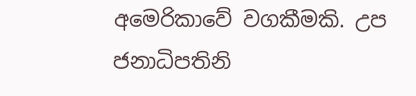අමෙරිකාවේ වගකීමකි. උප ජනාධිපතිනි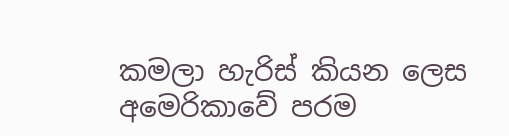කමලා හැරිස් කියන ලෙස අමෙරිකාවේ පරම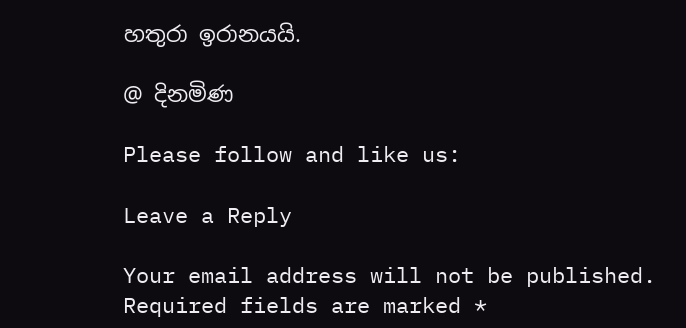හතුරා ඉරානයයි.

@ දිනමිණ

Please follow and like us:

Leave a Reply

Your email address will not be published. Required fields are marked *